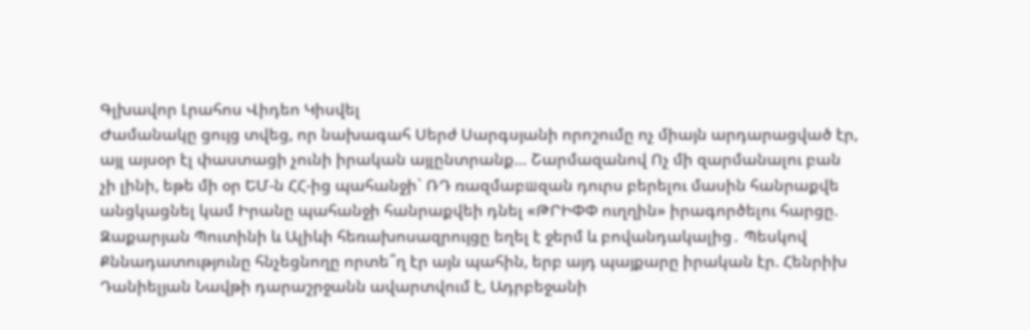Գլխավոր Լրահոս Վիդեո Կիսվել
Ժամանակը ցույց տվեց, որ նախագահ Սերժ Սարգսյանի որոշումը ոչ միայն արդարացված էր, այլ այսօր էլ փաստացի չունի իրական այլընտրանք… Շարմազանով Ոչ մի զարմանալու բան չի լինի, եթե մի օր ԵՄ-ն ՀՀ-ից պահանջի` ՌԴ ռազմաբшզան դուրս բերելու մասին հանրաքվե անցկացնել կամ Իրանը պահանջի հանրաքվեի դնել «ԹՐԻՓՓ ուղղին» իրագործելու հարցը. Զաքարյան Պուտինի և Ալիևի հեռախոսազրույցը եղել է ջերմ և բովանդակալից․ Պեսկով Քննադատությունը հնչեցնողը որտե՞ղ էր այն պահին, երբ այդ պայքարը իրական էր. Հենրիխ Դանիելյան Նավթի դարաշրջանն ավարտվում է, Ադրբեջանի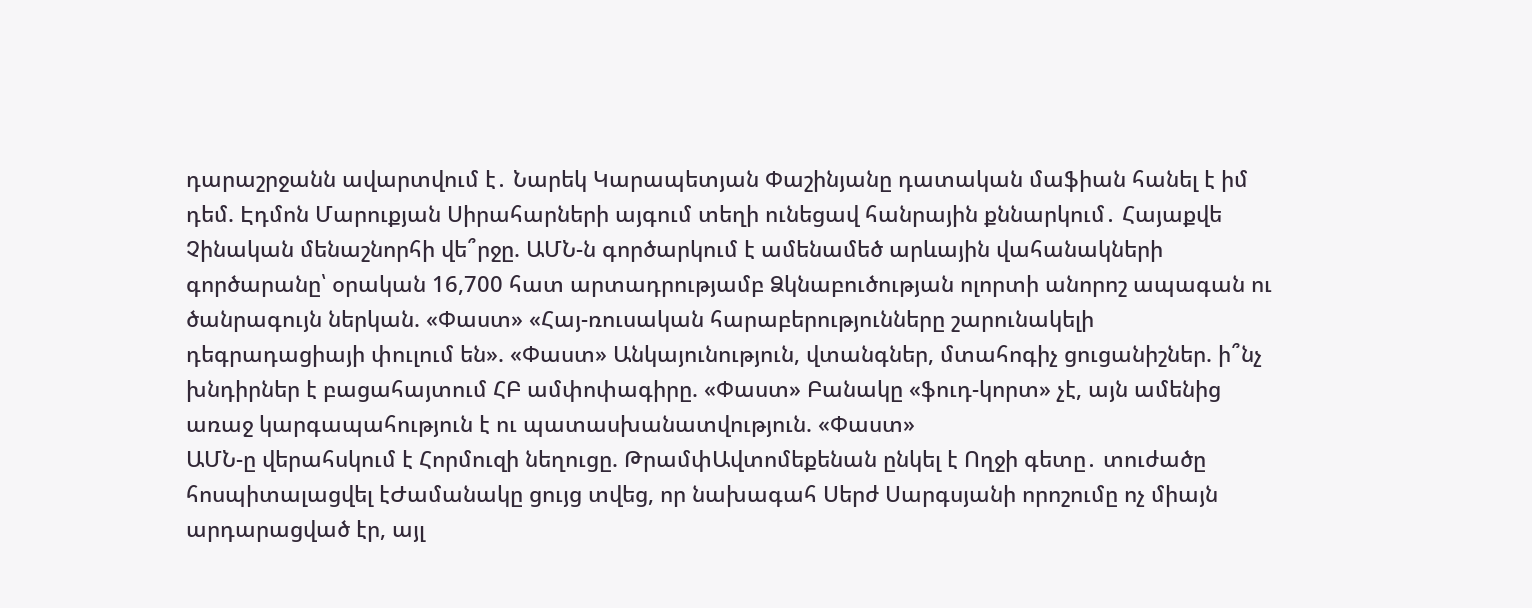դարաշրջանն ավարտվում է․ Նարեկ Կարապետյան Փաշինյանը դատական մաֆիան հանել է իմ դեմ. Էդմոն Մարուքյան Սիրահարների այգում տեղի ունեցավ հանրային քննարկում․ Հայաքվե Չինական մենաշնորհի վե՞րջը. ԱՄՆ-ն գործարկում է ամենամեծ արևային վահանակների գործարանը՝ օրական 16,700 հատ արտադրությամբ Ձկնաբուծության ոլորտի անորոշ ապագան ու ծանրագույն ներկան. «Փաստ» «Հայ-ռուսական հարաբերությունները շարունակելի դեգրադացիայի փուլում են». «Փաստ» Անկայունություն, վտանգներ, մտահոգիչ ցուցանիշներ. ի՞նչ խնդիրներ է բացահայտում ՀԲ ամփոփագիրը. «Փաստ» Բանակը «ֆուդ-կորտ» չէ, այն ամենից առաջ կարգապահություն է ու պատասխանատվություն. «Փաստ»
ԱՄՆ-ը վերահսկում է Հորմուզի նեղուցը. ԹրամփԱվտոմեքենան ընկել է Ողջի գետը․ տուժածը հոսպիտալացվել էԺամանակը ցույց տվեց, որ նախագահ Սերժ Սարգսյանի որոշումը ոչ միայն արդարացված էր, այլ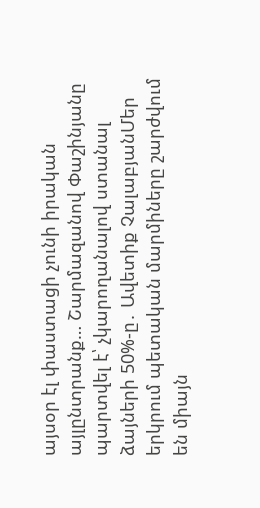այսօր էլ փաստացի չունի իրական այլընտրանք… Շարմազանով Փաշինյանը պարտվել է՝ չկարողանալով ստանալ ձայների 50%-ը․ Ավետիք ՉալաբյանՄեր երկրում պետական մարմիները շարժվում են միայն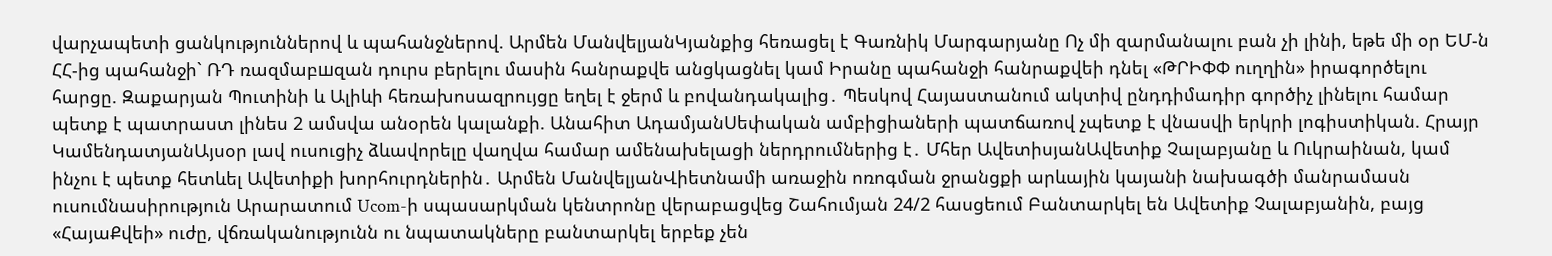վարչապետի ցանկություններով և պահանջներով. Արմեն ՄանվելյանԿյանքից հեռացել է Գառնիկ Մարգարյանը Ոչ մի զարմանալու բան չի լինի, եթե մի օր ԵՄ-ն ՀՀ-ից պահանջի` ՌԴ ռազմաբшզան դուրս բերելու մասին հանրաքվե անցկացնել կամ Իրանը պահանջի հանրաքվեի դնել «ԹՐԻՓՓ ուղղին» իրագործելու հարցը. Զաքարյան Պուտինի և Ալիևի հեռախոսազրույցը եղել է ջերմ և բովանդակալից․ Պեսկով Հայաստանում ակտիվ ընդդիմադիր գործիչ լինելու համար պետք է պատրաստ լինես 2 ամսվա անօրեն կալանքի. Անահիտ ԱդամյանՍեփական ամբիցիաների պատճառով չպետք է վնասվի երկրի լոգիստիկան. Հրայր ԿամենդատյանԱյսօր լավ ուսուցիչ ձևավորելը վաղվա համար ամենախելացի ներդրումներից է․ Մհեր ԱվետիսյանԱվետիք Չալաբյանը և Ուկրաինան, կամ ինչու է պետք հետևել Ավետիքի խորհուրդներին․ Արմեն ՄանվելյանՎիետնամի առաջին ոռոգման ջրանցքի արևային կայանի նախագծի մանրամասն ուսումնասիրություն Արարատում Ucom-ի սպասարկման կենտրոնը վերաբացվեց Շահումյան 24/2 հասցեում Բանտարկել են Ավետիք Չալաբյանին, բայց «ՀայաՔվեի» ուժը, վճռականությունն ու նպատակները բանտարկել երբեք չեն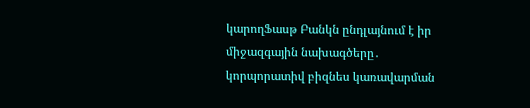կարողՖասթ Բանկն ընդլայնում է իր միջազգային նախագծերը․ կորպորատիվ բիզնես կառավարման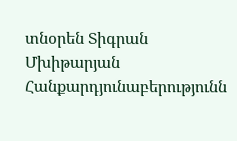տնօրեն Տիգրան Մխիթարյան Հանքարդյունաբերությունն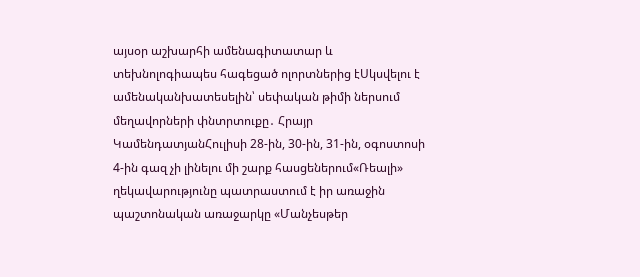այսօր աշխարհի ամենագիտատար և տեխնոլոգիապես հագեցած ոլորտներից էՍկսվելու է ամենականխատեսելին՝ սեփական թիմի ներսում մեղավորների փնտրտուքը․ Հրայր ԿամենդատյանՀուլիսի 28-ին, 30-ին, 31-ին, օգոստոսի 4-ին գազ չի լինելու մի շարք հասցեներում«Ռեալի» ղեկավարությունը պատրաստում է իր առաջին պաշտոնական առաջարկը «Մանչեսթեր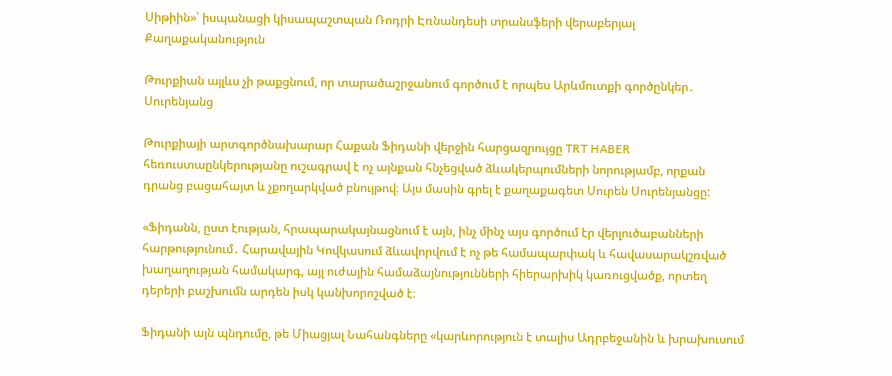Սիթիին»՝ իսպանացի կիսապաշտպան Ռոդրի Էռնանդեսի տրանսֆերի վերաբերյալ
Քաղաքականություն

Թուրքիան այլևս չի թաքցնում, որ տարածաշրջանում գործում է որպես Արևմուտքի գործընկեր․ Սուրենյանց

Թուրքիայի արտգործնախարար Հաքան Ֆիդանի վերջին հարցազրույցը TRT HABER հեռուստաընկերությանը ուշագրավ է ոչ այնքան հնչեցված ձևակերպումների նորությամբ, որքան դրանց բացահայտ և չքողարկված բնույթով։ Այս մասին գրել է քաղաքագետ Սուրեն Սուրենյանցը:

«Ֆիդանն, ըստ էության, հրապարակայնացնում է այն, ինչ մինչ այս գործում էր վերլուծաբանների հարթությունում․ Հարավային Կովկասում ձևավորվում է ոչ թե համապարփակ և հավասարակշռված խաղաղության համակարգ, այլ ուժային համաձայնությունների հիերարխիկ կառուցվածք, որտեղ դերերի բաշխումն արդեն իսկ կանխորոշված է։

Ֆիդանի այն պնդումը, թե Միացյալ Նահանգները «կարևորություն է տալիս Ադրբեջանին և խրախուսում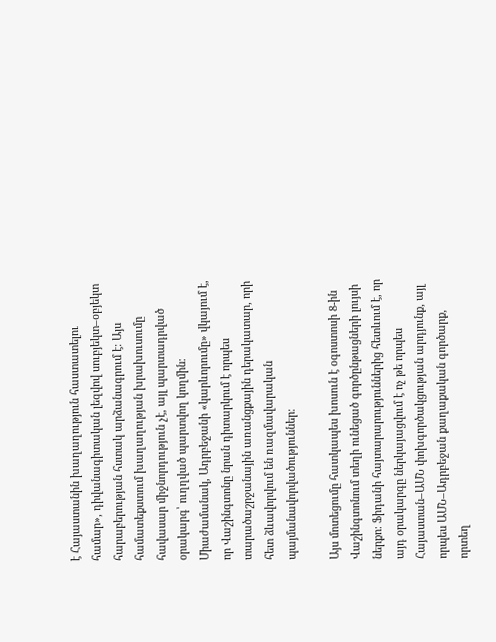է Հայաստանին խաղաղություն հաստատելու համար», դիվանագիտական լեզվով սուբյեկտ–օբյեկտ հարաբերության հստակ արձանագրում է։ Այս համատեքստում խաղաղության խրախուսումը հավասար միջնորդություն չէ, այլ պարտադրված օրակարգ՝ ուղղված պարտվող կողմին։ Միաժամանակ, Ադրբեջանի «կարևորումը» վկայում է, որ Վաշինգտոնը նրան դիտարկում է որպես տարածաշրջանային առանցքային դերակատար, որի հետ ձևավորվում են ռազմավարական պայմանավորվածություններ։

Այս մոտեցումը հատկապես խոսուն է օգոստոսի 8-ին Վաշինգտոնում տեղի ունեցած գործընթացների լույսի ներքո։ Ֆիդանի հայտարարություններից հետևում է, որ այդ օրակարգը ներկայացվում է ոչ թե որպես Հայաստան–ԱՄՆ փոխգործակցության արդյունք, այլ որպես ԱՄՆ–Ադրբեջան քաղաքական գործարք, որտեղ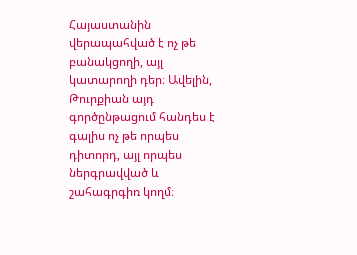Հայաստանին վերապահված է ոչ թե բանակցողի, այլ կատարողի դեր։ Ավելին, Թուրքիան այդ գործընթացում հանդես է գալիս ոչ թե որպես դիտորդ, այլ որպես ներգրավված և շահագրգիռ կողմ։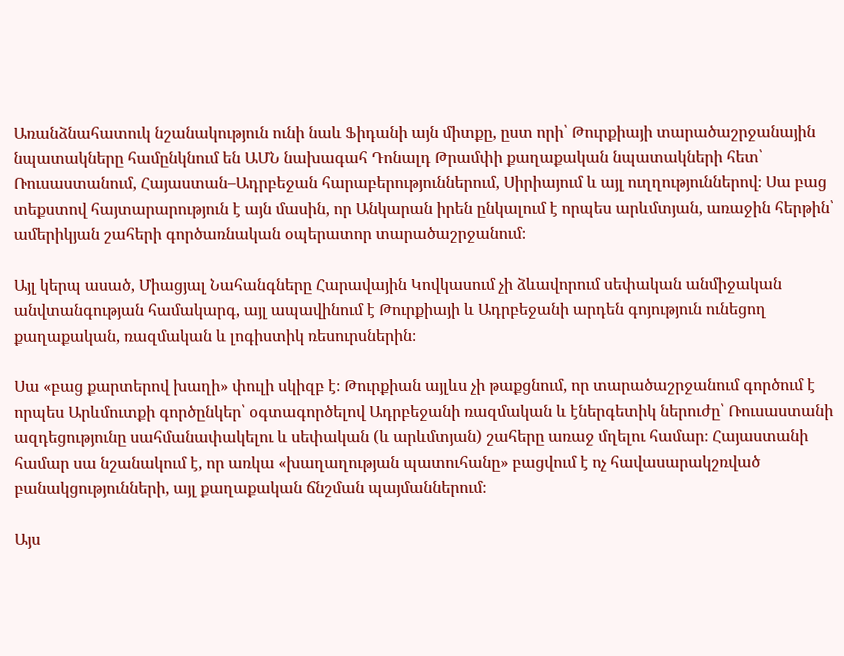Առանձնահատուկ նշանակություն ունի նաև Ֆիդանի այն միտքը, ըստ որի՝ Թուրքիայի տարածաշրջանային նպատակները համընկնում են ԱՄՆ նախագահ Դոնալդ Թրամփի քաղաքական նպատակների հետ՝ Ռուսաստանում, Հայաստան–Ադրբեջան հարաբերություններում, Սիրիայում և այլ ուղղություններով։ Սա բաց տեքստով հայտարարություն է այն մասին, որ Անկարան իրեն ընկալում է որպես արևմտյան, առաջին հերթին՝ ամերիկյան շահերի գործառնական օպերատոր տարածաշրջանում։

Այլ կերպ ասած, Միացյալ Նահանգները Հարավային Կովկասում չի ձևավորում սեփական անմիջական անվտանգության համակարգ, այլ ապավինում է Թուրքիայի և Ադրբեջանի արդեն գոյություն ունեցող քաղաքական, ռազմական և լոգիստիկ ռեսուրսներին։

Սա «բաց քարտերով խաղի» փուլի սկիզբ է։ Թուրքիան այլևս չի թաքցնում, որ տարածաշրջանում գործում է որպես Արևմուտքի գործընկեր՝ օգտագործելով Ադրբեջանի ռազմական և էներգետիկ ներուժը՝ Ռուսաստանի ազդեցությունը սահմանափակելու և սեփական (և արևմտյան) շահերը առաջ մղելու համար։ Հայաստանի համար սա նշանակում է, որ առկա «խաղաղության պատուհանը» բացվում է ոչ հավասարակշռված բանակցությունների, այլ քաղաքական ճնշման պայմաններում։

Այս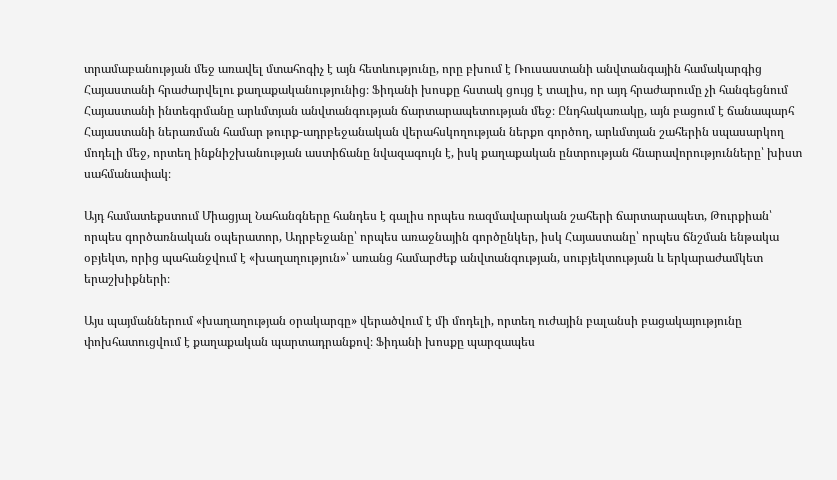տրամաբանության մեջ առավել մտահոգիչ է այն հետևությունը, որը բխում է Ռուսաստանի անվտանգային համակարգից Հայաստանի հրաժարվելու քաղաքականությունից։ Ֆիդանի խոսքը հստակ ցույց է տալիս, որ այդ հրաժարումը չի հանգեցնում Հայաստանի ինտեգրմանը արևմտյան անվտանգության ճարտարապետության մեջ։ Ընդհակառակը, այն բացում է ճանապարհ Հայաստանի ներառման համար թուրք-ադրբեջանական վերահսկողության ներքո գործող, արևմտյան շահերին սպասարկող մոդելի մեջ, որտեղ ինքնիշխանության աստիճանը նվազագույն է, իսկ քաղաքական ընտրության հնարավորությունները՝ խիստ սահմանափակ։

Այդ համատեքստում Միացյալ Նահանգները հանդես է գալիս որպես ռազմավարական շահերի ճարտարապետ, Թուրքիան՝ որպես գործառնական օպերատոր, Ադրբեջանը՝ որպես առաջնային գործընկեր, իսկ Հայաստանը՝ որպես ճնշման ենթակա օբյեկտ, որից պահանջվում է «խաղաղություն»՝ առանց համարժեք անվտանգության, սուբյեկտության և երկարաժամկետ երաշխիքների։

Այս պայմաններում «խաղաղության օրակարգը» վերածվում է մի մոդելի, որտեղ ուժային բալանսի բացակայությունը փոխհատուցվում է քաղաքական պարտադրանքով։ Ֆիդանի խոսքը պարզապես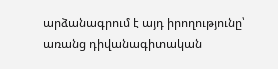արձանագրում է այդ իրողությունը՝ առանց դիվանագիտական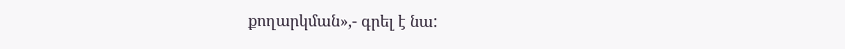քողարկման»,- գրել է նա: